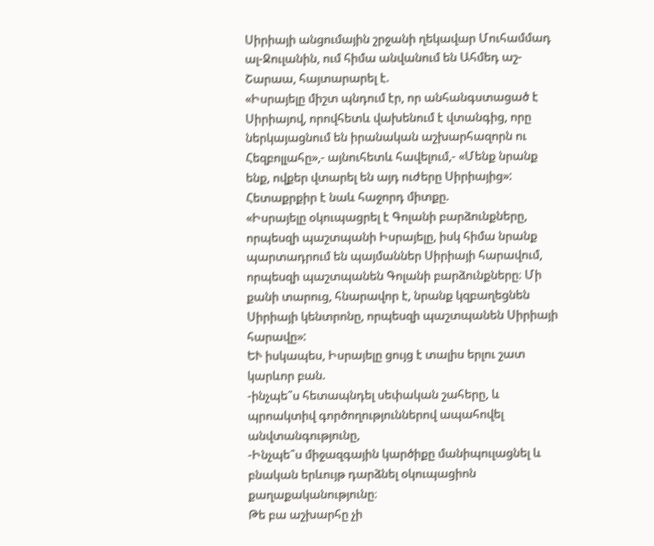Սիրիայի անցումային շրջանի ղեկավար Մուհամմադ ալ-Ջուլանին, ում հիմա անվանում են Ահմեդ աշ-Շարաա, հայտարարել է.
«Իսրայելը միշտ պնդում էր, որ անհանգստացած է Սիրիայով, որովհետև վախենում է վտանգից, որը ներկայացնում են իրանական աշխարհազորն ու Հեզբոլլահը»,- այնուհետև հավելում,- «Մենք նրանք ենք, ովքեր վտարել են այդ ուժերը Սիրիայից»:
Հետաքրքիր է նաև հաջորդ միտքը.
«Իսրայելը օկուպացրել է Գոլանի բարձունքները, որպեսզի պաշտպանի Իսրայելը, իսկ հիմա նրանք պարտադրում են պայմաններ Սիրիայի հարավում, որպեսզի պաշտպանեն Գոլանի բարձունքները։ Մի քանի տարուց, հնարավոր է, նրանք կզբաղեցնեն Սիրիայի կենտրոնը, որպեսզի պաշտպանեն Սիրիայի հարավը»:
ԵՒ իսկապես, Իսրայելը ցույց է տալիս երլու շատ կարևոր բան.
-ինչպե՞ս հետապնդել սեփական շահերը, և պրոակտիվ գործողություններով ապահովել անվտանգությունը,
-Ինչպե՞ս միջազգային կարծիքը մանիպուլացնել և բնական երևույթ դարձնել օկուպացիոն քաղաքականությունը։
Թե բա աշխարհը չի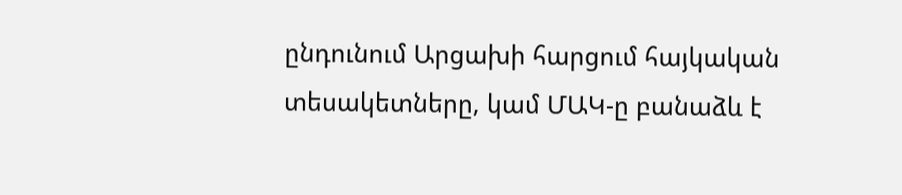ընդունում Արցախի հարցում հայկական տեսակետները, կամ ՄԱԿ-ը բանաձև է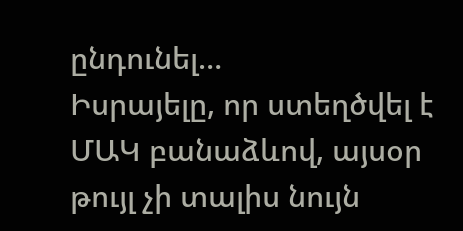ընդունել…
Իսրայելը, որ ստեղծվել է ՄԱԿ բանաձևով, այսօր թույլ չի տալիս նույն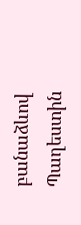բանաձևով Պաղեստին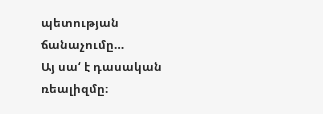պետության ճանաչումը…
Այ սա‘ է դասական ռեալիզմը։